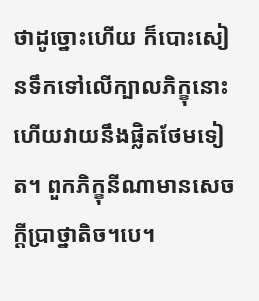ថាដូច្នោះហើយ ក៏បោះសៀនទឹកទៅលើក្បាលភិក្ខុនោះ ហើយវាយនឹងផ្លិតថែមទៀត។ ពួកភិក្ខុនីណាមានសេចក្តីប្រាថ្នាតិច។បេ។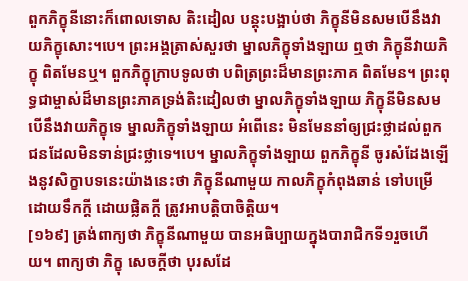ពួកភិក្ខុនីនោះក៏ពោលទោស តិះដៀល បន្តុះបង្អាប់ថា ភិក្ខុនីមិនសមបើនឹងវាយភិក្ខុសោះ។បេ។ ព្រះអង្គត្រាស់សួរថា ម្នាលភិក្ខុទាំងឡាយ ឮថា ភិក្ខុនីវាយភិក្ខុ ពិតមែនឬ។ ពួកភិក្ខុក្រាបទូលថា បពិត្រព្រះដ៏មានព្រះភាគ ពិតមែន។ ព្រះពុទ្ធជាម្ចាស់ដ៏មានព្រះភាគទ្រង់តិះដៀលថា ម្នាលភិក្ខុទាំងឡាយ ភិក្ខុនីមិនសមបើនឹងវាយភិក្ខុទេ ម្នាលភិក្ខុទាំងឡាយ អំពើនេះ មិនមែននាំឲ្យជ្រះថ្លាដល់ពួកជនដែលមិនទាន់ជ្រះថ្លាទេ។បេ។ ម្នាលភិក្ខុទាំងឡាយ ពួកភិក្ខុនី ចូរសំដែងឡើងនូវសិក្ខាបទនេះយ៉ាងនេះថា ភិក្ខុនីណាមួយ កាលភិក្ខុកំពុងឆាន់ ទៅបម្រើដោយទឹកក្តី ដោយផ្លិតក្តី ត្រូវអាបត្តិបាចិត្តិយ។
[១៦៩] ត្រង់ពាក្យថា ភិក្ខុនីណាមួយ បានអធិប្បាយក្នុងបារាជិកទី១រួចហើយ។ ពាក្យថា ភិក្ខុ សេចក្តីថា បុរសដែ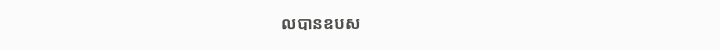លបានឧបស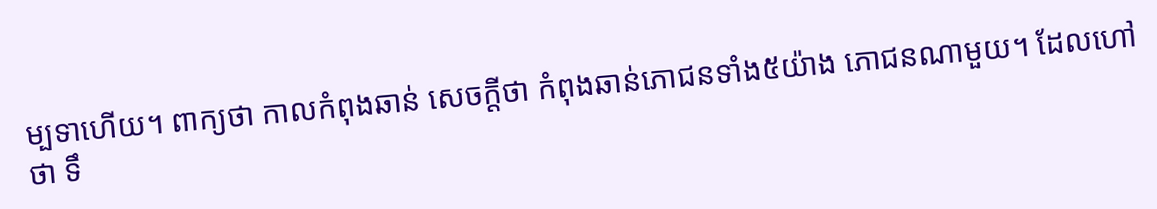ម្បទាហើយ។ ពាក្យថា កាលកំពុងឆាន់ សេចក្តីថា កំពុងឆាន់ភោជនទាំង៥យ៉ាង ភោជនណាមួយ។ ដែលហៅថា ទឹ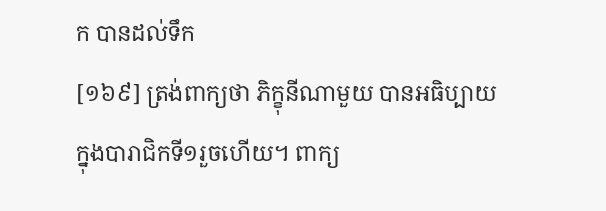ក បានដល់ទឹក
[១៦៩] ត្រង់ពាក្យថា ភិក្ខុនីណាមួយ បានអធិប្បាយក្នុងបារាជិកទី១រួចហើយ។ ពាក្យ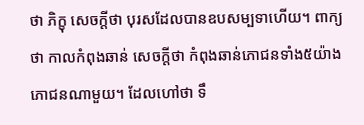ថា ភិក្ខុ សេចក្តីថា បុរសដែលបានឧបសម្បទាហើយ។ ពាក្យថា កាលកំពុងឆាន់ សេចក្តីថា កំពុងឆាន់ភោជនទាំង៥យ៉ាង ភោជនណាមួយ។ ដែលហៅថា ទឹ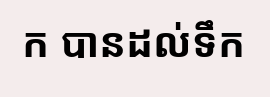ក បានដល់ទឹក